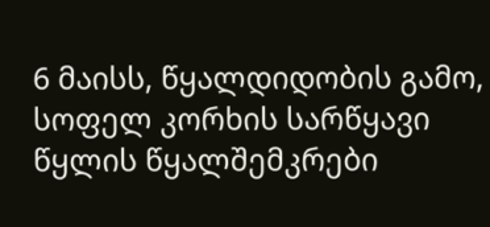6 მაისს, წყალდიდობის გამო, სოფელ კორხის სარწყავი წყლის წყალშემკრები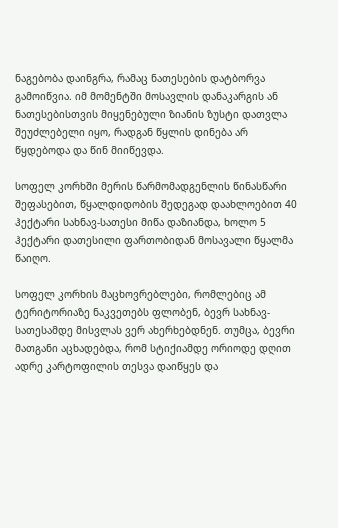ნაგებობა დაინგრა, რამაც ნათესების დატბორვა გამოიწვია. იმ მომენტში მოსავლის დანაკარგის ან ნათესებისთვის მიყენებული ზიანის ზუსტი დათვლა შეუძლებელი იყო, რადგან წყლის დინება არ წყდებოდა და წინ მიიწევდა.

სოფელ კორხში მერის წარმომადგენლის წინასწარი შეფასებით, წყალდიდობის შედეგად დაახლოებით 40 ჰექტარი სახნავ-სათესი მიწა დაზიანდა, ხოლო 5 ჰექტარი დათესილი ფართობიდან მოსავალი წყალმა წაიღო.

სოფელ კორხის მაცხოვრებლები, რომლებიც ამ ტერიტორიაზე ნაკვეთებს ფლობენ, ბევრ სახნავ-სათესამდე მისვლას ვერ ახერხებდნენ. თუმცა, ბევრი მათგანი აცხადებდა, რომ სტიქიამდე ორიოდე დღით ადრე კარტოფილის თესვა დაიწყეს და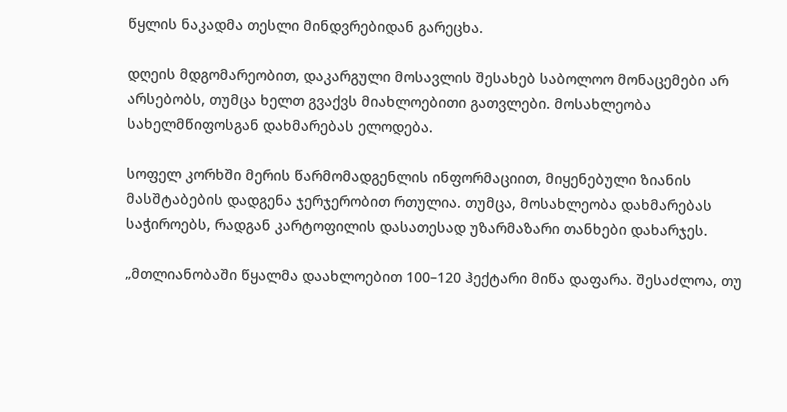წყლის ნაკადმა თესლი მინდვრებიდან გარეცხა.

დღეის მდგომარეობით, დაკარგული მოსავლის შესახებ საბოლოო მონაცემები არ არსებობს, თუმცა ხელთ გვაქვს მიახლოებითი გათვლები. მოსახლეობა სახელმწიფოსგან დახმარებას ელოდება.

სოფელ კორხში მერის წარმომადგენლის ინფორმაციით, მიყენებული ზიანის მასშტაბების დადგენა ჯერჯერობით რთულია. თუმცა, მოსახლეობა დახმარებას საჭიროებს, რადგან კარტოფილის დასათესად უზარმაზარი თანხები დახარჯეს.

„მთლიანობაში წყალმა დაახლოებით 100–120 ჰექტარი მიწა დაფარა. შესაძლოა, თუ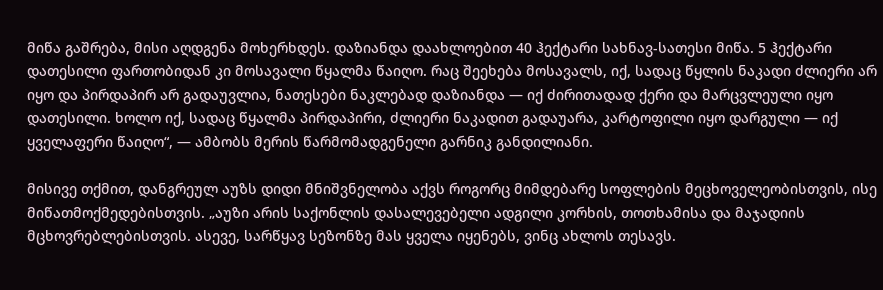მიწა გაშრება, მისი აღდგენა მოხერხდეს. დაზიანდა დაახლოებით 40 ჰექტარი სახნავ-სათესი მიწა. 5 ჰექტარი დათესილი ფართობიდან კი მოსავალი წყალმა წაიღო. რაც შეეხება მოსავალს, იქ, სადაც წყლის ნაკადი ძლიერი არ იყო და პირდაპირ არ გადაუვლია, ნათესები ნაკლებად დაზიანდა — იქ ძირითადად ქერი და მარცვლეული იყო დათესილი. ხოლო იქ, სადაც წყალმა პირდაპირი, ძლიერი ნაკადით გადაუარა, კარტოფილი იყო დარგული — იქ ყველაფერი წაიღო“, — ამბობს მერის წარმომადგენელი გარნიკ განდილიანი.

მისივე თქმით, დანგრეულ აუზს დიდი მნიშვნელობა აქვს როგორც მიმდებარე სოფლების მეცხოველეობისთვის, ისე მიწათმოქმედებისთვის. „აუზი არის საქონლის დასალევებელი ადგილი კორხის, თოთხამისა და მაჯადიის მცხოვრებლებისთვის. ასევე, სარწყავ სეზონზე მას ყველა იყენებს, ვინც ახლოს თესავს.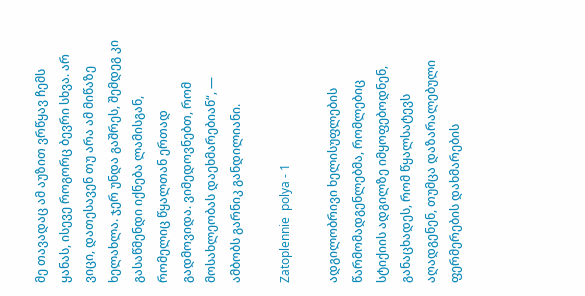მე თავადაც ამ აუზით ვრწყავ ჩემს ყანას, ისევე როგორც ბევრი სხვა. არ ვიცი, დათესავენ თუ არა ამ მიწაზე ხელახლა. ჯერ უნდა გაშრეს, შემდეგ კი გასაწმენდი იქნება ლამისგან, რომელიც წყალთან ერთად გადმოვიდა. ვიმედოვნებთ, რომ მოსახლეობას დაეხმარებიან“, — ამბობს გარნიკ განდილიანი.

Zatoplennie  polya - 1

ადგილობრივი ხელისუფლების წარმომადგენლებმა, რომლებიც სტიქიის ადგილზე იმყოფებოდნენ, განაცხადეს, რომ წყალსატევს აღადგენენ, თუმცა დაზარალებული ფერმერების დახმარების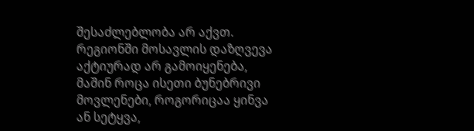შესაძლებლობა არ აქვთ. რეგიონში მოსავლის დაზღვევა აქტიურად არ გამოიყენება, მაშინ როცა ისეთი ბუნებრივი მოვლენები, როგორიცაა ყინვა ან სეტყვა,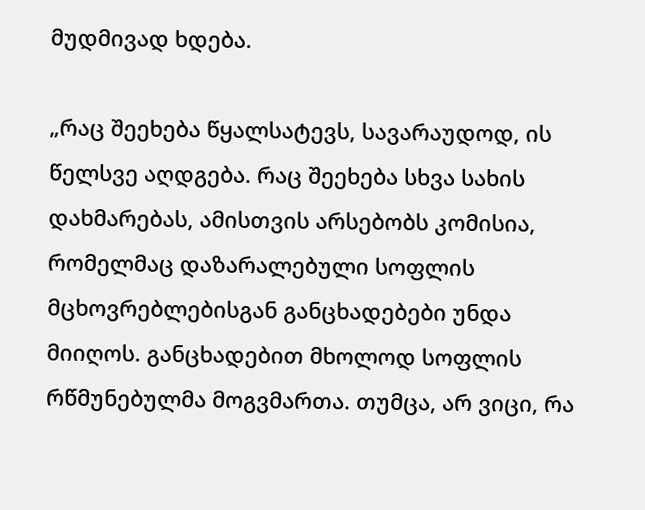მუდმივად ხდება.

„რაც შეეხება წყალსატევს, სავარაუდოდ, ის წელსვე აღდგება. რაც შეეხება სხვა სახის დახმარებას, ამისთვის არსებობს კომისია, რომელმაც დაზარალებული სოფლის მცხოვრებლებისგან განცხადებები უნდა მიიღოს. განცხადებით მხოლოდ სოფლის რწმუნებულმა მოგვმართა. თუმცა, არ ვიცი, რა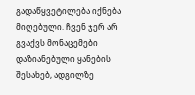გადაწყვეტილება იქნება მიღებული. ჩვენ ჯერ არ გვაქვს მონაცემები დაზიანებული ყანების შესახებ, ადგილზე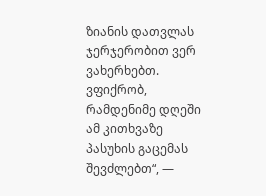ზიანის დათვლას ჯერჯერობით ვერ ვახერხებთ. ვფიქრობ, რამდენიმე დღეში ამ კითხვაზე პასუხის გაცემას შევძლებთ“, —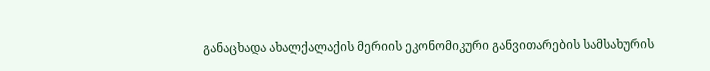განაცხადა ახალქალაქის მერიის ეკონომიკური განვითარების სამსახურის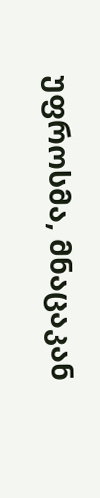უფროსმა, მნაცაკან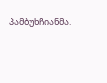პამბუხჩიანმა.